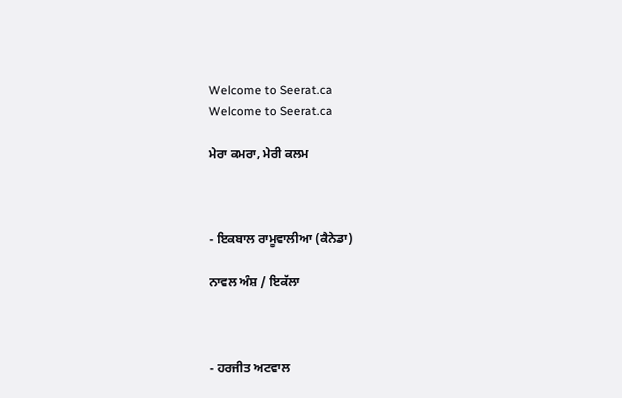Welcome to Seerat.ca
Welcome to Seerat.ca

ਮੇਰਾ ਕਮਰਾ, ਮੇਰੀ ਕਲਮ



- ਇਕਬਾਲ ਰਾਮੂਵਾਲੀਆ (ਕੈਨੇਡਾ)

ਨਾਵਲ ਅੰਸ਼ / ਇਕੱਲਾ



- ਹਰਜੀਤ ਅਟਵਾਲ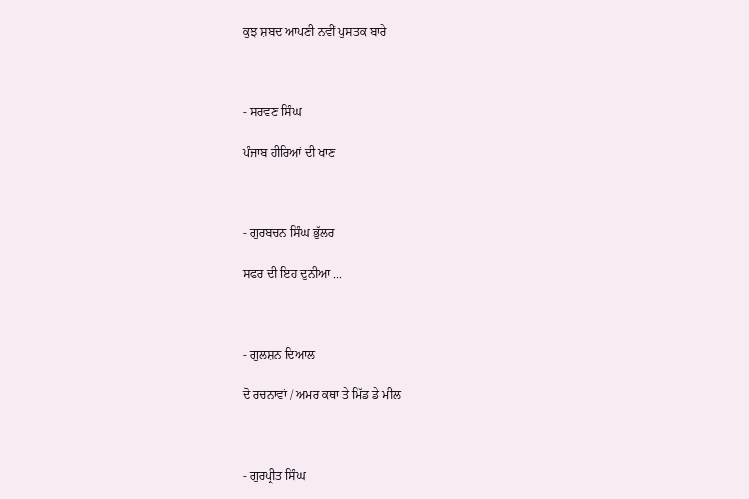ਕੁਝ ਸ਼ਬਦ ਆਪਣੀ ਨਵੀਂ ਪੁਸਤਕ ਬਾਰੇ



- ਸਰਵਣ ਸਿੰਘ

ਪੰਜਾਬ ਹੀਰਿਆਂ ਦੀ ਖਾਣ



- ਗੁਰਬਚਨ ਸਿੰਘ ਭੁੱਲਰ

ਸਫਰ ਦੀ ਇਹ ਦੁਨੀਆ ...



- ਗੁਲਸ਼ਨ ਦਿਆਲ

ਦੋ ਰਚਨਾਵਾਂ / ਅਮਰ ਕਥਾ ਤੇ ਮਿੱਡ ਡੇ ਮੀਲ



- ਗੁਰਪ੍ਰੀਤ ਸਿੰਘ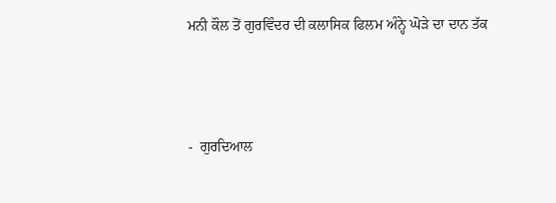ਮਨੀ ਕੌਲ ਤੋਂ ਗੁਰਵਿੰਦਰ ਦੀ ਕਲਾਸਿਕ ਫਿਲਮ ਅੰਨ੍ਹੇ ਘੋੜੇ ਦਾ ਦਾਨ ਤੱਕ



-  ਗੁਰਦਿਆਲ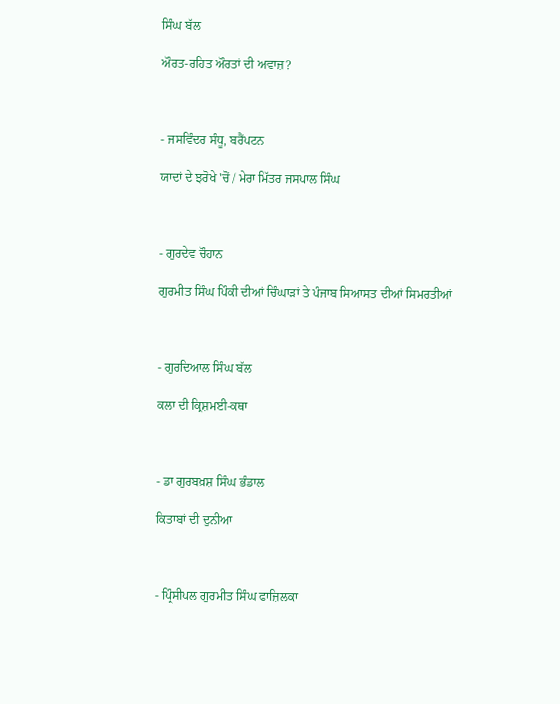ਸਿੰਘ ਬੱਲ

ਔਰਤ-ਰਹਿਤ ਔਰਤਾਂ ਦੀ ਅਵਾਜ਼?



- ਜਸਵਿੰਦਰ ਸੰਧੂ, ਬਰੈਂਪਟਨ

ਯਾਦਾਂ ਦੇ ਝਰੋਖੇ 'ਚੋਂ / ਮੇਰਾ ਮਿੱਤਰ ਜਸਪਾਲ ਸਿੰਘ



- ਗੁਰਦੇਵ ਚੌਹਾਨ

ਗੁਰਮੀਤ ਸਿੰਘ ਪਿੰਕੀ ਦੀਆਂ ਚਿੰਘਾੜਾਂ ਤੇ ਪੰਜਾਬ ਸਿਆਸਤ ਦੀਆਂ ਸਿਮਰਤੀਆਂ



- ਗੁਰਦਿਆਲ ਸਿੰਘ ਬੱਲ

ਕਲਾ ਦੀ ਕ੍ਰਿਸ਼ਮਈ-ਕਥਾ



- ਡਾ ਗੁਰਬਖ਼ਸ਼ ਸਿੰਘ ਭੰਡਾਲ

ਕਿਤਾਬਾਂ ਦੀ ਦੁਨੀਆ



- ਪ੍ਰਿੰਸੀਪਲ ਗੁਰਮੀਤ ਸਿੰਘ ਫਾਜ਼ਿਲਕਾ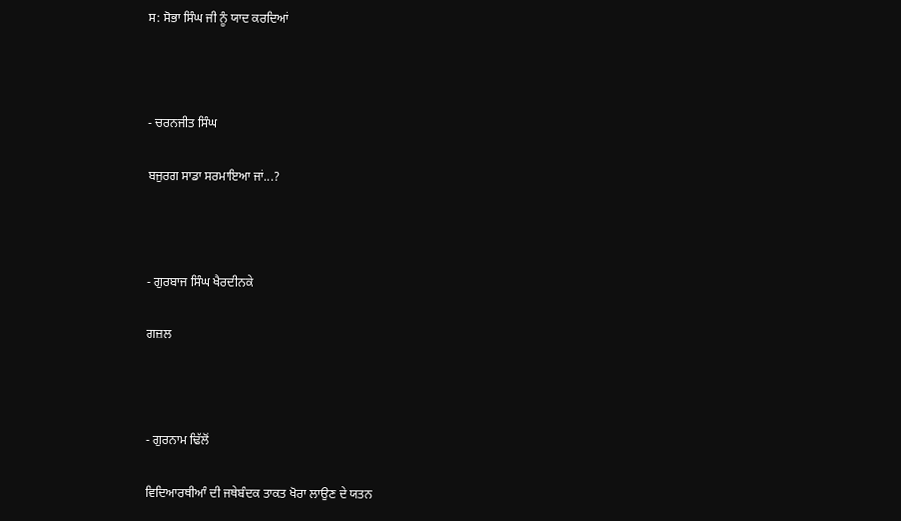ਸ: ਸੋਭਾ ਸਿੰਘ ਜੀ ਨੂੰ ਯਾਦ ਕਰਦਿਆਂ



- ਚਰਨਜੀਤ ਸਿੰਘ

ਬਜੁਰਗ ਸਾਡਾ ਸਰਮਾਇਆ ਜਾਂ...?



- ਗੁਰਬਾਜ ਸਿੰਘ ਖੈਰਦੀਨਕੇ

ਗਜ਼ਲ



- ਗੁਰਨਾਮ ਢਿੱਲੋਂ

ਵਿਦਿਆਰਥੀਆੰ ਦੀ ਜਥੇਬੰਦਕ ਤਾਕਤ ਖੋਰਾ ਲਾਉਣ ਦੇ ਯਤਨ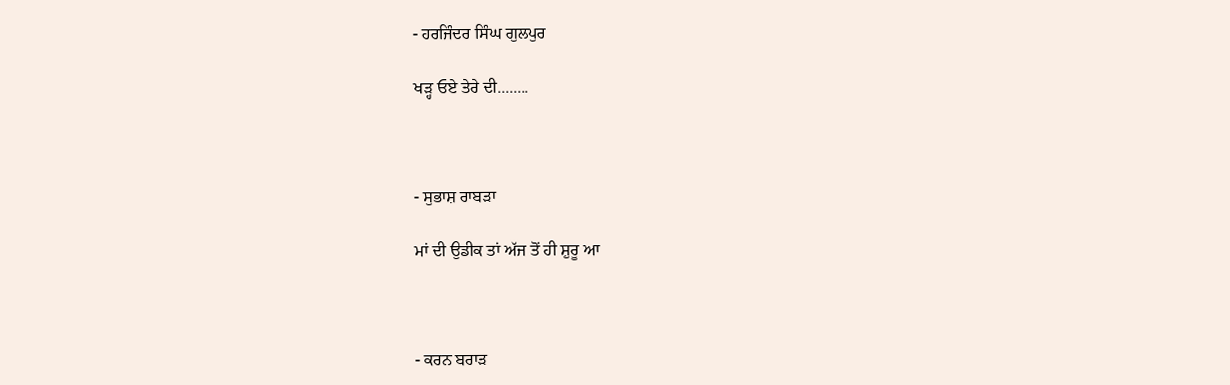- ਹਰਜਿੰਦਰ ਸਿੰਘ ਗੁਲਪੁਰ

ਖੜ੍ਹ ਓਏ ਤੇਰੇ ਦੀ........



- ਸੁਭਾਸ਼ ਰਾਬੜਾ

ਮਾਂ ਦੀ ਉਡੀਕ ਤਾਂ ਅੱਜ ਤੋਂ ਹੀ ਸ਼ੁਰੂ ਆ



- ਕਰਨ ਬਰਾੜ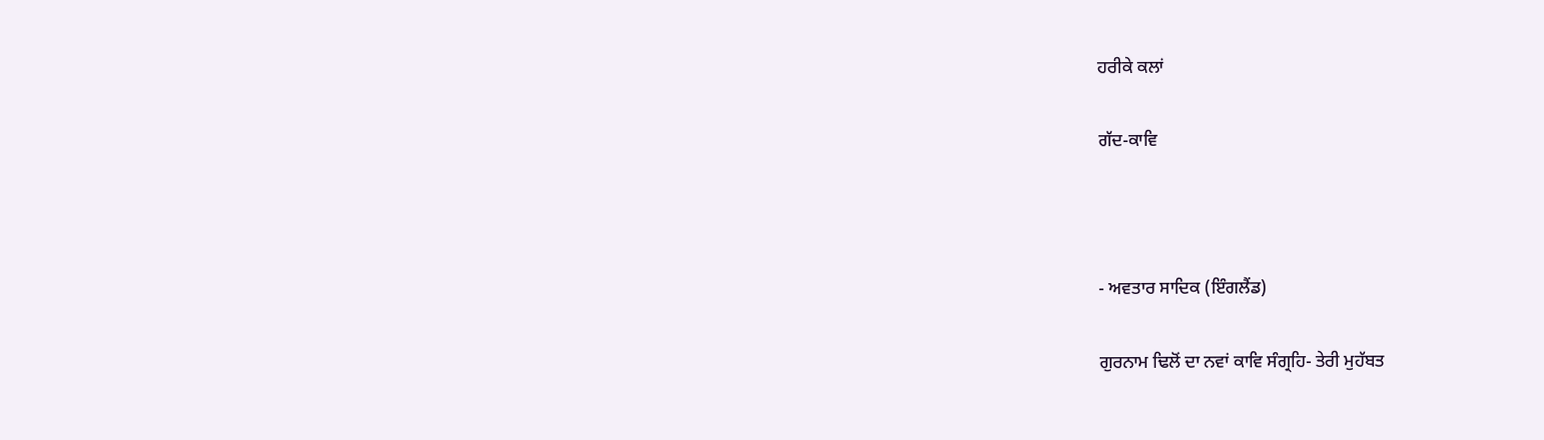ਹਰੀਕੇ ਕਲਾਂ

ਗੱਦ-ਕਾਵਿ



- ਅਵਤਾਰ ਸਾਦਿਕ (ਇੰਗਲੈਂਡ)

ਗੁਰਨਾਮ ਢਿਲੋਂ ਦਾ ਨਵਾਂ ਕਾਵਿ ਸੰਗ੍ਰਹਿ- ਤੇਰੀ ਮੁਹੱਬਤ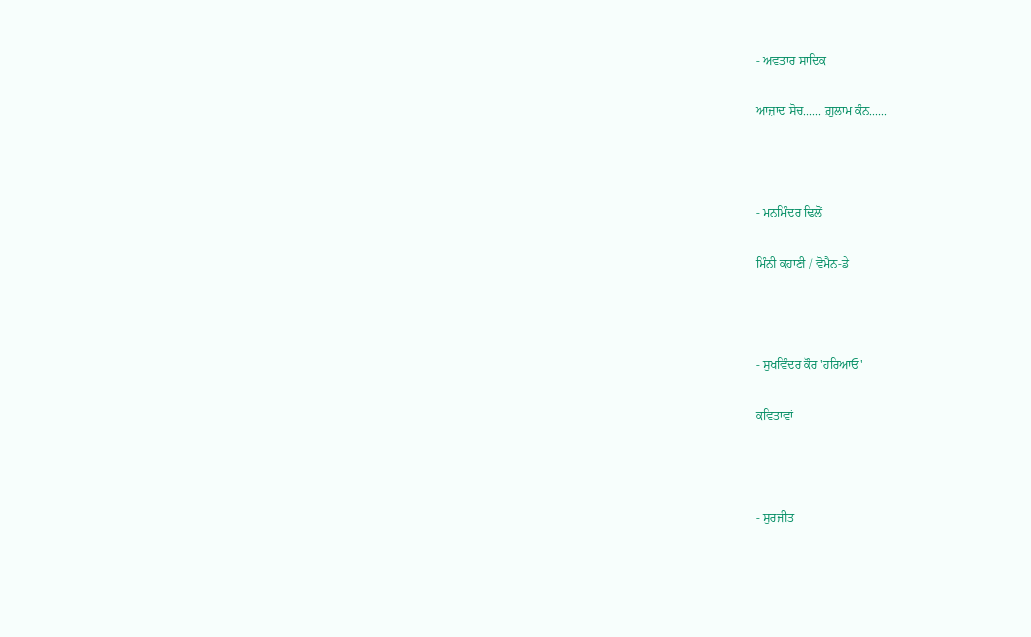- ਅਵਤਾਰ ਸਾਦਿਕ

ਆਜ਼ਾਦ ਸੋਚ...... ਗ਼ੁਲਾਮ ਕੰਨ......



- ਮਨਮਿੰਦਰ ਢਿਲੋਂ

ਮਿੰਨੀ ਕਹਾਣੀ / ਵੋਮੈਨ-ਡੇ



- ਸੁਖਵਿੰਦਰ ਕੌਰ 'ਹਰਿਆਓ'

ਕਵਿਤਾਵਾਂ



- ਸੁਰਜੀਤ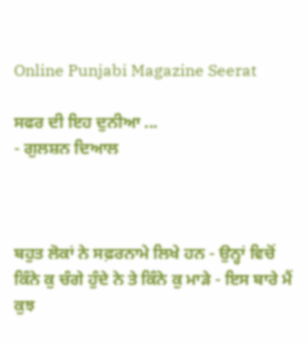Online Punjabi Magazine Seerat

ਸਫਰ ਦੀ ਇਹ ਦੁਨੀਆ ...
- ਗੁਲਸ਼ਨ ਦਿਆਲ



ਬਹੁਤ ਲੋਕਾਂ ਨੇ ਸਫ਼ਰਨਾਮੇ ਲਿਖੇ ਹਨ - ਉਨ੍ਹਾਂ ਵਿਚੋਂ ਕਿੰਨੇ ਕੁ ਚੰਗੇ ਹੁੰਦੇ ਨੇ ਤੇ ਕਿੰਨੇ ਕੁ ਮਾੜੇ - ਇਸ ਬਾਰੇ ਮੈਂ ਕੁਝ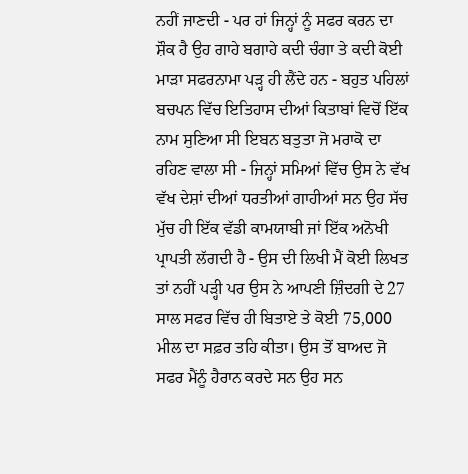ਨਹੀਂ ਜਾਣਦੀ - ਪਰ ਹਾਂ ਜਿਨ੍ਹਾਂ ਨੂੰ ਸਫਰ ਕਰਨ ਦਾ ਸ਼ੌਕ ਹੈ ਉਹ ਗਾਹੇ ਬਗਾਹੇ ਕਦੀ ਚੰਗਾ ਤੇ ਕਦੀ ਕੋਈ ਮਾੜਾ ਸਫਰਨਾਮਾ ਪੜ੍ਹ ਹੀ ਲੈਂਦੇ ਹਨ - ਬਹੁਤ ਪਹਿਲਾਂ ਬਚਪਨ ਵਿੱਚ ਇਤਿਹਾਸ ਦੀਆਂ ਕਿਤਾਬਾਂ ਵਿਚੋਂ ਇੱਕ ਨਾਮ ਸੁਣਿਆ ਸੀ ਇਬਨ ਬਤੁਤਾ ਜੋ ਮਰਾਕੋ ਦਾ ਰਹਿਣ ਵਾਲਾ ਸੀ - ਜਿਨ੍ਹਾਂ ਸਮਿਆਂ ਵਿੱਚ ਉਸ ਨੇ ਵੱਖ ਵੱਖ ਦੇਸ਼ਾਂ ਦੀਆਂ ਧਰਤੀਆਂ ਗਾਹੀਆਂ ਸਨ ਉਹ ਸੱਚ ਮੁੱਚ ਹੀ ਇੱਕ ਵੱਡੀ ਕਾਮਯਾਬੀ ਜਾਂ ਇੱਕ ਅਨੋਖੀ ਪ੍ਰਾਪਤੀ ਲੱਗਦੀ ਹੈ - ਉਸ ਦੀ ਲਿਖੀ ਮੈਂ ਕੋਈ ਲਿਖਤ ਤਾਂ ਨਹੀਂ ਪੜ੍ਹੀ ਪਰ ਉਸ ਨੇ ਆਪਣੀ ਜ਼ਿੰਦਗੀ ਦੇ 27 ਸਾਲ ਸਫਰ ਵਿੱਚ ਹੀ ਬਿਤਾਏ ਤੇ ਕੋਈ 75,000 ਮੀਲ ਦਾ ਸਫ਼ਰ ਤਹਿ ਕੀਤਾ। ਉਸ ਤੋਂ ਬਾਅਦ ਜੋ ਸਫਰ ਮੈਂਨੂੰ ਹੈਰਾਨ ਕਰਦੇ ਸਨ ਉਹ ਸਨ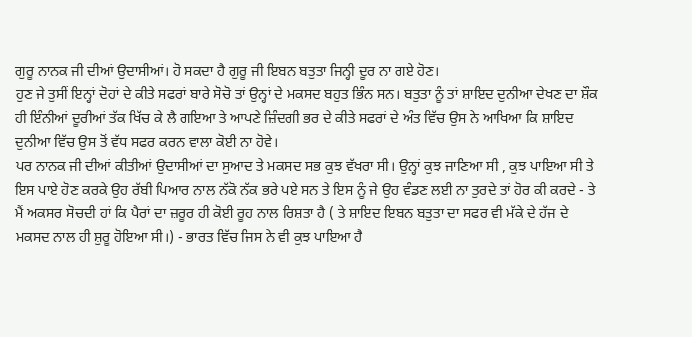ਗੁਰੂ ਨਾਨਕ ਜੀ ਦੀਆਂ ਉਦਾਸੀਆਂ। ਹੋ ਸਕਦਾ ਹੈ ਗੁਰੂ ਜੀ ਇਬਨ ਬਤੁਤਾ ਜਿਨ੍ਹੀ ਦੂਰ ਨਾ ਗਏ ਹੋਣ।
ਹੁਣ ਜੇ ਤੁਸੀਂ ਇਨ੍ਹਾਂ ਦੋਹਾਂ ਦੇ ਕੀਤੇ ਸਫਰਾਂ ਬਾਰੇ ਸੋਚੋ ਤਾਂ ਉਨ੍ਹਾਂ ਦੇ ਮਕਸਦ ਬਹੁਤ ਭਿੰਨ ਸਨ। ਬਤੁਤਾ ਨੂੰ ਤਾਂ ਸ਼ਾਇਦ ਦੁਨੀਆ ਦੇਖਣ ਦਾ ਸ਼ੌਕ ਹੀ ਇੰਨੀਆਂ ਦੂਰੀਆਂ ਤੱਕ ਖਿੱਚ ਕੇ ਲੈ ਗਇਆ ਤੇ ਆਪਣੇ ਜ਼ਿੰਦਗੀ ਭਰ ਦੇ ਕੀਤੇ ਸਫਰਾਂ ਦੇ ਅੰਤ ਵਿੱਚ ਉਸ ਨੇ ਆਖਿਆ ਕਿ ਸ਼ਾਇਦ ਦੁਨੀਆ ਵਿੱਚ ਉਸ ਤੋਂ ਵੱਧ ਸਫਰ ਕਰਨ ਵਾਲਾ ਕੋਈ ਨਾ ਹੋਵੇ।
ਪਰ ਨਾਨਕ ਜੀ ਦੀਆਂ ਕੀਤੀਆਂ ਉਦਾਸੀਆਂ ਦਾ ਸੁਆਦ ਤੇ ਮਕਸਦ ਸਭ ਕੁਝ ਵੱਖਰਾ ਸੀ। ਉਨ੍ਹਾਂ ਕੁਝ ਜਾਣਿਆ ਸੀ , ਕੁਝ ਪਾਇਆ ਸੀ ਤੇ ਇਸ ਪਾਏ ਹੋਣ ਕਰਕੇ ਉਹ ਰੱਬੀ ਪਿਆਰ ਨਾਲ ਨੱਕੋ ਨੱਕ ਭਰੇ ਪਏ ਸਨ ਤੇ ਇਸ ਨੂੰ ਜੇ ਉਹ ਵੰਡਣ ਲਈ ਨਾ ਤੁਰਦੇ ਤਾਂ ਹੋਰ ਕੀ ਕਰਦੇ - ਤੇ ਮੈਂ ਅਕਸਰ ਸੋਚਦੀ ਹਾਂ ਕਿ ਪੈਰਾਂ ਦਾ ਜ਼ਰੂਰ ਹੀ ਕੋਈ ਰੂਹ ਨਾਲ ਰਿਸ਼ਤਾ ਹੈ ( ਤੇ ਸ਼ਾਇਦ ਇਬਨ ਬਤੁਤਾ ਦਾ ਸਫਰ ਵੀ ਮੱਕੇ ਦੇ ਹੱਜ ਦੇ ਮਕਸਦ ਨਾਲ ਹੀ ਸ਼ੁਰੂ ਹੋਇਆ ਸੀ।) - ਭਾਰਤ ਵਿੱਚ ਜਿਸ ਨੇ ਵੀ ਕੁਝ ਪਾਇਆ ਹੈ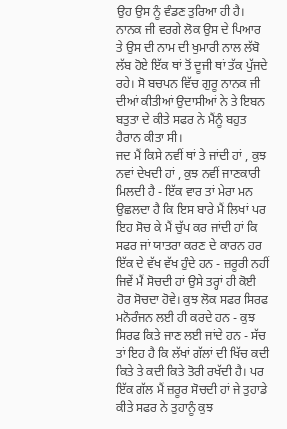ਉਹ ਉਸ ਨੂੰ ਵੰਡਣ ਤੁਰਿਆ ਹੀ ਹੈ। ਨਾਨਕ ਜੀ ਵਰਗੇ ਲੋਕ ਉਸ ਦੇ ਪਿਆਰ ਤੇ ਉਸ ਦੀ ਨਾਮ ਦੀ ਖੁਮਾਰੀ ਨਾਲ ਲੱਬੋ ਲੱਬ ਹੋਏ ਇੱਕ ਥਾਂ ਤੋਂ ਦੂਜੀ ਥਾਂ ਤੱਕ ਪੁੱਜਦੇ ਰਹੇ। ਸੋ ਬਚਪਨ ਵਿੱਚ ਗੁਰੂ ਨਾਨਕ ਜੀ ਦੀਆਂ ਕੀਤੀਆਂ ਉਦਾਸੀਆਂ ਨੇ ਤੇ ਇਬਨ ਬਤੁਤਾ ਦੇ ਕੀਤੇ ਸਫਰ ਨੇ ਮੈਂਨੂੰ ਬਹੁਤ ਹੈਰਾਨ ਕੀਤਾ ਸੀ।
ਜਦ ਮੈਂ ਕਿਸੇ ਨਵੀਂ ਥਾਂ ਤੇ ਜਾਂਦੀ ਹਾਂ , ਕੁਝ ਨਵਾਂ ਦੇਖਦੀ ਹਾਂ , ਕੁਝ ਨਵੀਂ ਜਾਣਕਾਰੀ ਮਿਲਦੀ ਹੈ - ਇੱਕ ਵਾਰ ਤਾਂ ਮੇਰਾ ਮਨ ਉਛਲਦਾ ਹੈ ਕਿ ਇਸ ਬਾਰੇ ਮੈਂ ਲਿਖਾਂ ਪਰ ਇਹ ਸੋਚ ਕੇ ਮੈਂ ਚੁੱਪ ਕਰ ਜਾਂਦੀ ਹਾਂ ਕਿ ਸਫਰ ਜਾਂ ਯਾਤਰਾ ਕਰਣ ਦੇ ਕਾਰਨ ਹਰ ਇੱਕ ਦੇ ਵੱਖ ਵੱਖ ਹੁੰਦੇ ਹਨ - ਜ਼ਰੂਰੀ ਨਹੀਂ ਜਿਵੇਂ ਮੈਂ ਸੋਚਦੀ ਹਾਂ ਉਸੇ ਤਰ੍ਹਾਂ ਹੀ ਕੋਈ ਹੋਰ ਸੋਚਦਾ ਹੋਵੇ। ਕੁਝ ਲੋਕ ਸਫਰ ਸਿਰਫ ਮਨੋਰੰਜਨ ਲਈ ਹੀ ਕਰਦੇ ਹਨ - ਕੁਝ ਸਿਰਫ ਕਿਤੇ ਜਾਣ ਲਈ ਜਾਂਦੇ ਹਨ - ਸੱਚ ਤਾਂ ਇਹ ਹੈ ਕਿ ਲੱਖਾਂ ਗੱਲਾਂ ਦੀ ਖਿੱਚ ਕਦੀ ਕਿਤੇ ਤੇ ਕਦੀ ਕਿਤੇ ਤੋਰੀ ਰਖੱਦੀ ਹੈ। ਪਰ ਇੱਕ ਗੱਲ ਮੈਂ ਜ਼ਰੂਰ ਸੋਚਦੀ ਹਾਂ ਜੇ ਤੁਹਾਡੇ ਕੀਤੇ ਸਫਰ ਨੇ ਤੁਹਾਨੂੰ ਕੁਝ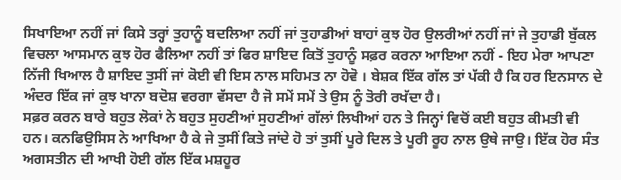ਸਿਖਾਇਆ ਨਹੀਂ ਜਾਂ ਕਿਸੇ ਤਰ੍ਹਾਂ ਤੁਹਾਨੂੰ ਬਦਲਿਆ ਨਹੀਂ ਜਾਂ ਤੁਹਾਡੀਆਂ ਬਾਹਾਂ ਕੁਝ ਹੋਰ ਉਲਰੀਆਂ ਨਹੀਂ ਜਾਂ ਜੇ ਤੁਹਾਡੀ ਬੁੱਕਲ ਵਿਚਲਾ ਆਸਮਾਨ ਕੁਝ ਹੋਰ ਫੈਲਿਆ ਨਹੀਂ ਤਾਂ ਫਿਰ ਸ਼ਾਇਦ ਕਿਤੋਂ ਤੁਹਾਨੂੰ ਸਫ਼ਰ ਕਰਨਾ ਆਇਆ ਨਹੀਂ - ਇਹ ਮੇਰਾ ਆਪਣਾ ਨਿੱਜੀ ਖਿਆਲ ਹੈ ਸ਼ਾਇਦ ਤੁਸੀਂ ਜਾਂ ਕੋਈ ਵੀ ਇਸ ਨਾਲ ਸਹਿਮਤ ਨਾ ਹੋਵੋ । ਬੇਸ਼ਕ ਇੱਕ ਗੱਲ ਤਾਂ ਪੱਕੀ ਹੈ ਕਿ ਹਰ ਇਨਸਾਨ ਦੇ ਅੰਦਰ ਇੱਕ ਜਾਂ ਕੁਝ ਖਾਨਾ ਬਦੋਸ਼ ਵਰਗਾ ਵੱਸਦਾ ਹੈ ਜੋ ਸਮੇਂ ਸਮੇਂ ਤੇ ਉਸ ਨੂੰ ਤੋਰੀ ਰਖੱਦਾ ਹੈ।
ਸਫ਼ਰ ਕਰਨ ਬਾਰੇ ਬਹੁਤ ਲੋਕਾਂ ਨੇ ਬਹੁਤ ਸੁਹਣੀਆਂ ਸੁਹਣੀਆਂ ਗੱਲਾਂ ਲਿਖੀਆਂ ਹਨ ਤੇ ਜਿਨ੍ਹਾਂ ਵਿਚੋਂ ਕਈ ਬਹੁਤ ਕੀਮਤੀ ਵੀ ਹਨ। ਕਨਫਿਉਸਿਸ ਨੇ ਆਖਿਆ ਹੈ ਕੇ ਜੇ ਤੁਸੀਂ ਕਿਤੇ ਜਾਂਦੇ ਹੋ ਤਾਂ ਤੁਸੀਂ ਪੂਰੇ ਦਿਲ ਤੇ ਪੂਰੀ ਰੂਹ ਨਾਲ ਉਥੇ ਜਾਉ। ਇੱਕ ਹੋਰ ਸੰਤ ਅਗਸਤੀਨ ਦੀ ਆਖੀ ਹੋਈ ਗੱਲ ਇੱਕ ਮਸ਼ਹੂਰ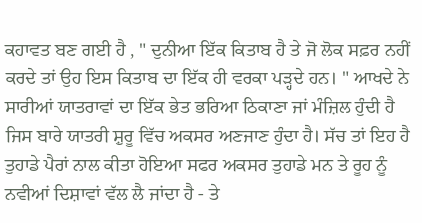ਕਹਾਵਤ ਬਣ ਗਈ ਹੈ , " ਦੁਨੀਆ ਇੱਕ ਕਿਤਾਬ ਹੈ ਤੇ ਜੋ ਲੋਕ ਸਫ਼ਰ ਨਹੀਂ ਕਰਦੇ ਤਾਂ ਉਹ ਇਸ ਕਿਤਾਬ ਦਾ ਇੱਕ ਹੀ ਵਰਕਾ ਪੜ੍ਹਦੇ ਹਨ। " ਆਖਦੇ ਨੇ ਸਾਰੀਆਂ ਯਾਤਰਾਵਾਂ ਦਾ ਇੱਕ ਭੇਤ ਭਰਿਆ ਠਿਕਾਣਾ ਜਾਂ ਮੰਜ਼ਿਲ ਹੁੰਦੀ ਹੈ ਜਿਸ ਬਾਰੇ ਯਾਤਰੀ ਸ਼ੁਰੂ ਵਿੱਚ ਅਕਸਰ ਅਣਜਾਣ ਹੁੰਦਾ ਹੈ। ਸੱਚ ਤਾਂ ਇਹ ਹੈ ਤੁਹਾਡੇ ਪੈਰਾਂ ਨਾਲ ਕੀਤਾ ਹੋਇਆ ਸਫਰ ਅਕਸਰ ਤੁਹਾਡੇ ਮਨ ਤੇ ਰੂਹ ਨੂੰ ਨਵੀਆਂ ਦਿਸ਼ਾਵਾਂ ਵੱਲ ਲੈ ਜਾਂਦਾ ਹੈ - ਤੇ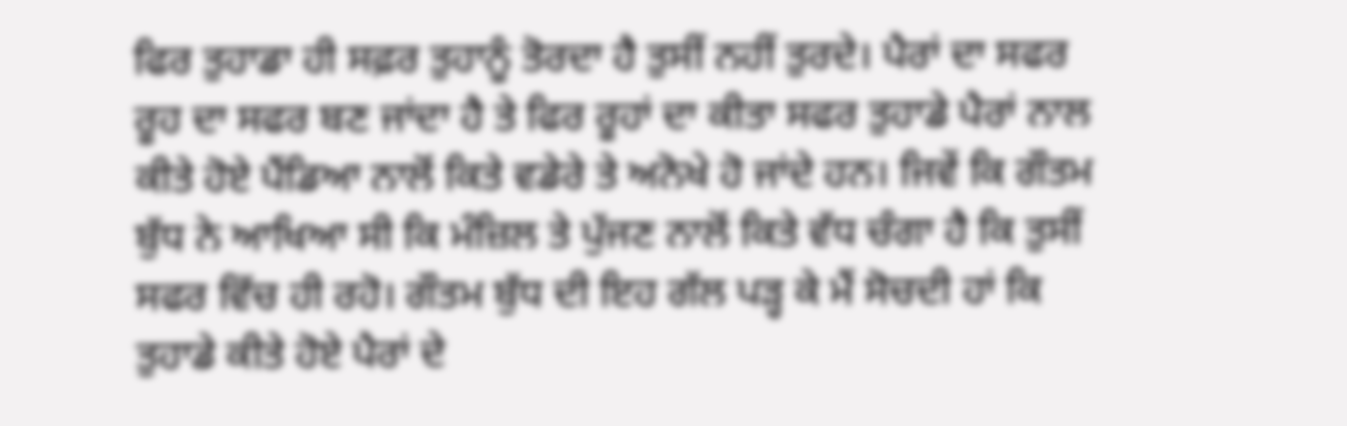ਫਿਰ ਤੁਹਾਡਾ ਹੀ ਸਫ਼ਰ ਤੁਹਾਨੂੰ ਤੋਰਦਾ ਹੈ ਤੁਸੀਂ ਨਹੀਂ ਤੁਰਦੇ। ਪੈਰਾਂ ਦਾ ਸਫਰ ਰੂਹ ਦਾ ਸਫਰ ਬਣ ਜਾਂਦਾ ਹੈ ਤੇ ਫਿਰ ਰੂਹਾਂ ਦਾ ਕੀਤਾ ਸਫਰ ਤੁਹਾਡੇ ਪੈਰਾਂ ਨਾਲ ਕੀਤੇ ਹੋਏ ਪੈਂਡਿਆ ਨਾਲੋਂ ਕਿਤੇ ਵਡੇਰੇ ਤੇ ਅਨੋਖੇ ਹੋ ਜਾਂਦੇ ਹਨ। ਜਿਵੇਂ ਕਿ ਗੌਤਮ ਬੁੱਧ ਨੇ ਆਖਿਆ ਸੀ ਕਿ ਮੰਜ਼ਿਲ ਤੇ ਪੁੱਜਣ ਨਾਲੋਂ ਕਿਤੇ ਵੱਧ ਚੰਗਾ ਹੈ ਕਿ ਤੁਸੀਂ ਸਫਰ ਵਿੱਚ ਹੀ ਰਹੋ। ਗੌਤਮ ਬੁੱਧ ਦੀ ਇਹ ਗੱਲ ਪੜ੍ਹ ਕੇ ਮੈਂ ਸੋਚਦੀ ਹਾਂ ਕਿ ਤੁਹਾਡੇ ਕੀਤੇ ਹੋਏ ਪੈਰਾਂ ਦੇ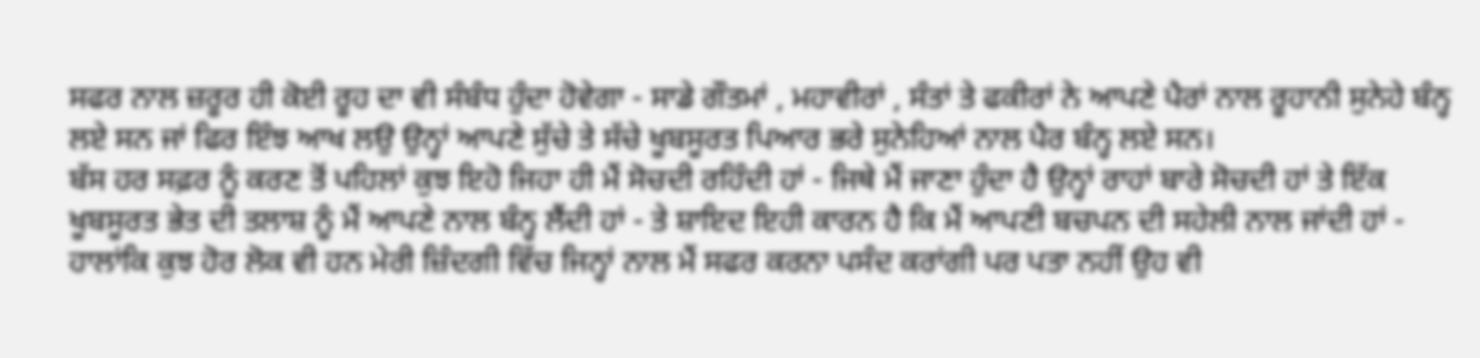ਸਫਰ ਨਾਲ ਜ਼ਰੂਰ ਹੀ ਕੋਈ ਰੂਹ ਦਾ ਵੀ ਸੰਬੰਧ ਹੁੰਦਾ ਹੋਵੇਗਾ - ਸਾਡੇ ਗੌਤਮਾਂ , ਮਹਾਵੀਰਾਂ , ਸੰਤਾਂ ਤੇ ਫਕੀਰਾਂ ਨੇ ਆਪਣੇ ਪੈਰਾਂ ਨਾਲ ਰੂਹਾਨੀ ਸੁਨੇਹੇ ਬੰਨ੍ਹ ਲਏ ਸਨ ਜਾਂ ਫਿਰ ਇੰਝ ਆਖ ਲਉ ਉਨ੍ਹਾਂ ਆਪਣੇ ਸੁੱਚੇ ਤੇ ਸੱਚੇ ਖੂਬਸੂਰਤ ਪਿਆਰ ਭਰੇ ਸੁਨੇਹਿਆਂ ਨਾਲ ਪੈਰ ਬੰਨ੍ਹ ਲਏ ਸਨ।
ਬੱਸ ਹਰ ਸਫ਼ਰ ਨੂੰ ਕਰਣ ਤੋਂ ਪਹਿਲਾਂ ਕੁਝ ਇਹੋ ਜਿਹਾ ਹੀ ਮੈਂ ਸੋਚਦੀ ਰਹਿੰਦੀ ਹਾਂ - ਜਿਥੇ ਮੈਂ ਜਾਣਾ ਹੁੰਦਾ ਹੈ ਉਨ੍ਹਾਂ ਰਾਹਾਂ ਬਾਰੇ ਸੋਚਦੀ ਹਾਂ ਤੇ ਇੱਕ ਖੂਬਸੂਰਤ ਭੇਤ ਦੀ ਤਲਾਸ਼ ਨੂੰ ਮੈਂ ਆਪਣੇ ਨਾਲ ਬੰਨ੍ਹ ਲੈਂਦੀ ਹਾਂ - ਤੇ ਸ਼ਾਇਦ ਇਹੀ ਕਾਰਨ ਹੈ ਕਿ ਮੈਂ ਆਪਣੀ ਬਚਪਨ ਦੀ ਸਹੇਲੀ ਨਾਲ ਜਾਂਦੀ ਹਾਂ - ਹਾਲਾਂਕਿ ਕੁਝ ਹੋਰ ਲੋਕ ਵੀ ਹਨ ਮੇਰੀ ਜ਼ਿੰਦਗੀ ਵਿੱਚ ਜਿਨ੍ਹਾਂ ਨਾਲ ਮੈਂ ਸਫਰ ਕਰਨਾ ਪਸੰਦ ਕਰਾਂਗੀ ਪਰ ਪਤਾ ਨਹੀਂ ਉਹ ਵੀ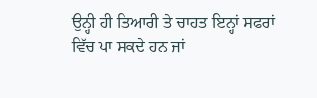ਉਨ੍ਹੀ ਹੀ ਤਿਆਰੀ ਤੇ ਚਾਹਤ ਇਨ੍ਹਾਂ ਸਫਰਾਂ ਵਿੱਚ ਪਾ ਸਕਦੇ ਹਨ ਜਾਂ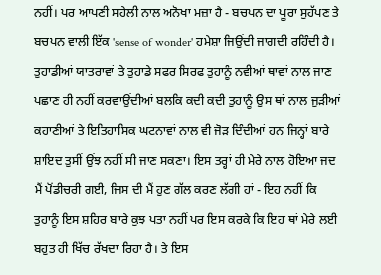ਨਹੀਂ। ਪਰ ਆਪਣੀ ਸਹੇਲੀ ਨਾਲ ਅਨੋਖਾ ਮਜ਼ਾ ਹੈ - ਬਚਪਨ ਦਾ ਪੂਰਾ ਸੁਹੱਪਣ ਤੇ ਬਚਪਨ ਵਾਲੀ ਇੱਕ 'sense of wonder' ਹਮੇਸ਼ਾ ਜਿਉਂਦੀ ਜਾਗਦੀ ਰਹਿੰਦੀ ਹੈ।
ਤੁਹਾਡੀਆਂ ਯਾਤਰਾਵਾਂ ਤੇ ਤੁਹਾਡੇ ਸਫਰ ਸਿਰਫ ਤੁਹਾਨੂੰ ਨਵੀਆਂ ਥਾਵਾਂ ਨਾਲ ਜਾਣ ਪਛਾਣ ਹੀ ਨਹੀਂ ਕਰਵਾਉਂਦੀਆਂ ਬਲਕਿ ਕਦੀ ਕਦੀ ਤੁਹਾਨੂੰ ਉਸ ਥਾਂ ਨਾਲ ਜੁੜੀਆਂ ਕਹਾਣੀਆਂ ਤੇ ਇਤਿਹਾਸਿਕ ਘਟਨਾਵਾਂ ਨਾਲ ਵੀ ਜੋੜ ਦਿੰਦੀਆਂ ਹਨ ਜਿਨ੍ਹਾਂ ਬਾਰੇ ਸ਼ਾਇਦ ਤੁਸੀਂ ਉਂਝ ਨਹੀਂ ਸੀ ਜਾਣ ਸਕਣਾ। ਇਸ ਤਰ੍ਹਾਂ ਹੀ ਮੇਰੇ ਨਾਲ ਹੋਇਆ ਜਦ ਮੈਂ ਪੋਂਡੀਚਰੀ ਗਈ, ਜਿਸ ਦੀ ਮੈਂ ਹੁਣ ਗੱਲ ਕਰਣ ਲੱਗੀ ਹਾਂ - ਇਹ ਨਹੀਂ ਕਿ ਤੁਹਾਨੂੰ ਇਸ ਸ਼ਹਿਰ ਬਾਰੇ ਕੁਝ ਪਤਾ ਨਹੀਂ ਪਰ ਇਸ ਕਰਕੇ ਕਿ ਇਹ ਥਾਂ ਮੇਰੇ ਲਈ ਬਹੁਤ ਹੀ ਖਿੱਚ ਰੱਖਦਾ ਰਿਹਾ ਹੈ। ਤੇ ਇਸ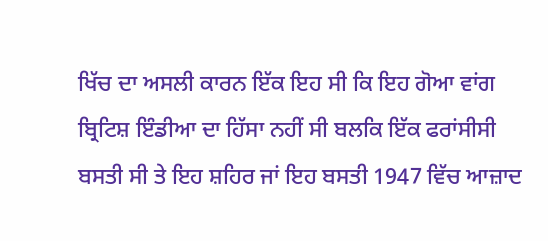ਖਿੱਚ ਦਾ ਅਸਲੀ ਕਾਰਨ ਇੱਕ ਇਹ ਸੀ ਕਿ ਇਹ ਗੋਆ ਵਾਂਗ ਬ੍ਰਿਟਿਸ਼ ਇੰਡੀਆ ਦਾ ਹਿੱਸਾ ਨਹੀਂ ਸੀ ਬਲਕਿ ਇੱਕ ਫਰਾਂਸੀਸੀ ਬਸਤੀ ਸੀ ਤੇ ਇਹ ਸ਼ਹਿਰ ਜਾਂ ਇਹ ਬਸਤੀ 1947 ਵਿੱਚ ਆਜ਼ਾਦ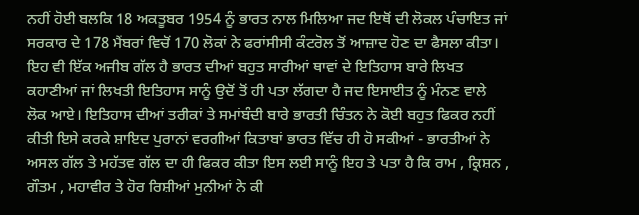ਨਹੀਂ ਹੋਈ ਬਲਕਿ 18 ਅਕਤੂਬਰ 1954 ਨੂੰ ਭਾਰਤ ਨਾਲ ਮਿਲਿਆ ਜਦ ਇਥੋਂ ਦੀ ਲੋਕਲ ਪੰਚਾਇਤ ਜਾਂ ਸਰਕਾਰ ਦੇ 178 ਮੈਂਬਰਾਂ ਵਿਚੋਂ 170 ਲੋਕਾਂ ਨੇ ਫਰਾਂਸੀਸੀ ਕੰਟਰੋਲ ਤੋਂ ਆਜ਼ਾਦ ਹੋਣ ਦਾ ਫੈਸਲਾ ਕੀਤਾ।
ਇਹ ਵੀ ਇੱਕ ਅਜੀਬ ਗੱਲ ਹੈ ਭਾਰਤ ਦੀਆਂ ਬਹੁਤ ਸਾਰੀਆਂ ਥਾਵਾਂ ਦੇ ਇਤਿਹਾਸ ਬਾਰੇ ਲਿਖਤ ਕਹਾਣੀਆਂ ਜਾਂ ਲਿਖਤੀ ਇਤਿਹਾਸ ਸਾਨੂੰ ਉਦੋਂ ਤੋਂ ਹੀ ਪਤਾ ਲੱਗਦਾ ਹੈ ਜਦ ਇਸਾਈਤ ਨੂੰ ਮੰਨਣ ਵਾਲੇ ਲੋਕ ਆਏ। ਇਤਿਹਾਸ ਦੀਆਂ ਤਰੀਕਾਂ ਤੇ ਸਮਾਂਬੰਦੀ ਬਾਰੇ ਭਾਰਤੀ ਚਿੰਤਨ ਨੇ ਕੋਈ ਬਹੁਤ ਫਿਕਰ ਨਹੀਂ ਕੀਤੀ ਇਸੇ ਕਰਕੇ ਸ਼ਾਇਦ ਪੁਰਾਨਾਂ ਵਰਗੀਆਂ ਕਿਤਾਬਾਂ ਭਾਰਤ ਵਿੱਚ ਹੀ ਹੋ ਸਕੀਆਂ - ਭਾਰਤੀਆਂ ਨੇ ਅਸਲ ਗੱਲ ਤੇ ਮਹੱਤਵ ਗੱਲ ਦਾ ਹੀ ਫਿਕਰ ਕੀਤਾ ਇਸ ਲਈ ਸਾਨੂੰ ਇਹ ਤੇ ਪਤਾ ਹੈ ਕਿ ਰਾਮ , ਕ੍ਰਿਸ਼ਨ , ਗੌਤਮ , ਮਹਾਵੀਰ ਤੇ ਹੋਰ ਰਿਸ਼ੀਆਂ ਮੁਨੀਆਂ ਨੇ ਕੀ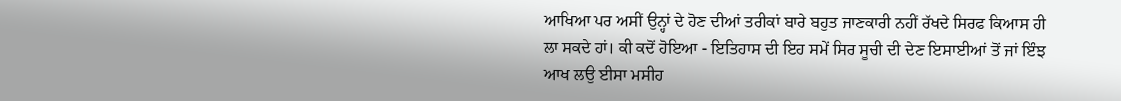ਆਖਿਆ ਪਰ ਅਸੀਂ ਉਨ੍ਹਾਂ ਦੇ ਹੋਣ ਦੀਆਂ ਤਰੀਕਾਂ ਬਾਰੇ ਬਹੁਤ ਜਾਣਕਾਰੀ ਨਹੀਂ ਰੱਖਦੇ ਸਿਰਫ ਕਿਆਸ ਹੀ ਲਾ ਸਕਦੇ ਹਾਂ। ਕੀ ਕਦੋਂ ਹੋਇਆ - ਇਤਿਹਾਸ ਦੀ ਇਹ ਸਮੇਂ ਸਿਰ ਸੂਚੀ ਦੀ ਦੇਣ ਇਸਾਈਆਂ ਤੋਂ ਜਾਂ ਇੰਝ ਆਖ ਲਉ ਈਸਾ ਮਸੀਹ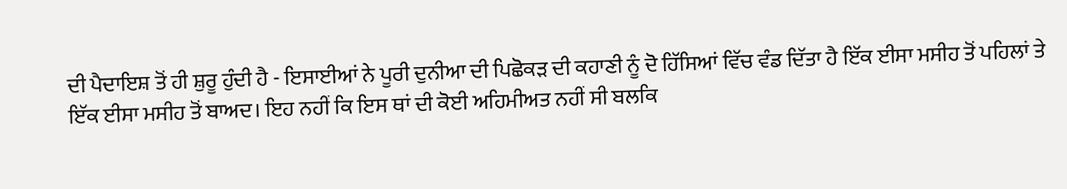ਦੀ ਪੈਦਾਇਸ਼ ਤੋਂ ਹੀ ਸ਼ੁਰੂ ਹੁੰਦੀ ਹੈ - ਇਸਾਈਆਂ ਨੇ ਪੂਰੀ ਦੁਨੀਆ ਦੀ ਪਿਛੋਕੜ ਦੀ ਕਹਾਣੀ ਨੂੰ ਦੋ ਹਿੱਸਿਆਂ ਵਿੱਚ ਵੰਡ ਦਿੱਤਾ ਹੈ ਇੱਕ ਈਸਾ ਮਸੀਹ ਤੋਂ ਪਹਿਲਾਂ ਤੇ ਇੱਕ ਈਸਾ ਮਸੀਹ ਤੋਂ ਬਾਅਦ। ਇਹ ਨਹੀਂ ਕਿ ਇਸ ਥਾਂ ਦੀ ਕੋਈ ਅਹਿਮੀਅਤ ਨਹੀਂ ਸੀ ਬਲਕਿ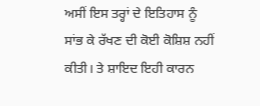ਅਸੀਂ ਇਸ ਤਰ੍ਹਾਂ ਦੇ ਇਤਿਹਾਸ ਨੂੰ ਸਾਂਭ ਕੇ ਰੱਖਣ ਦੀ ਕੋਈ ਕੋਸ਼ਿਸ਼ ਨਹੀਂ ਕੀਤੀ। ਤੇ ਸ਼ਾਇਦ ਇਹੀ ਕਾਰਨ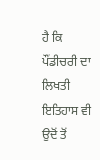ਹੈ ਕਿ ਪੌਂਡੀਚਰੀ ਦਾ ਲਿਖਤੀ ਇਤਿਹਾਸ ਵੀ ਉਦੋਂ ਤੋਂ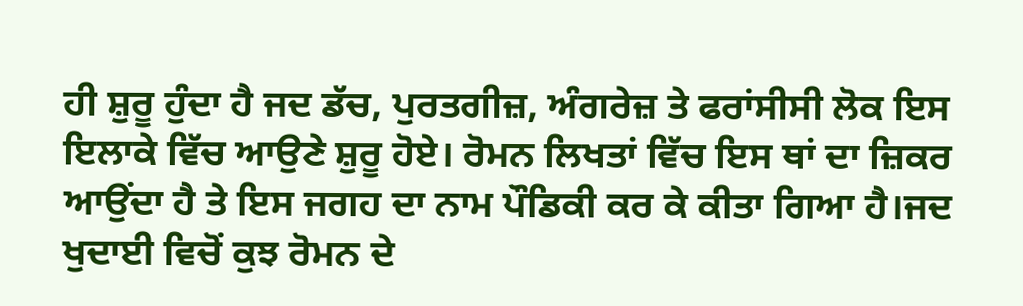ਹੀ ਸ਼ੁਰੂ ਹੁੰਦਾ ਹੈ ਜਦ ਡੱਚ, ਪੁਰਤਗੀਜ਼, ਅੰਗਰੇਜ਼ ਤੇ ਫਰਾਂਸੀਸੀ ਲੋਕ ਇਸ ਇਲਾਕੇ ਵਿੱਚ ਆਉਣੇ ਸ਼ੁਰੂ ਹੋਏ। ਰੋਮਨ ਲਿਖਤਾਂ ਵਿੱਚ ਇਸ ਥਾਂ ਦਾ ਜ਼ਿਕਰ ਆਉਂਦਾ ਹੈ ਤੇ ਇਸ ਜਗਹ ਦਾ ਨਾਮ ਪੌਡਿਕੀ ਕਰ ਕੇ ਕੀਤਾ ਗਿਆ ਹੈ।ਜਦ ਖੁਦਾਈ ਵਿਚੋਂ ਕੁਝ ਰੋਮਨ ਦੇ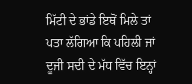ਮਿੱਟੀ ਦੇ ਭਾਂਡੇ ਇਥੋਂ ਮਿਲੇ ਤਾਂ ਪਤਾ ਲੱਗਿਆ ਕਿ ਪਹਿਲੀ ਜਾਂ ਦੂਜੀ ਸਦੀ ਦੇ ਮੱਧ ਵਿੱਚ ਇਨ੍ਹਾਂ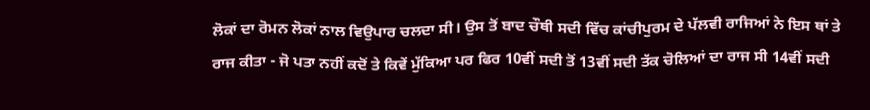ਲੋਕਾਂ ਦਾ ਰੋਮਨ ਲੋਕਾਂ ਨਾਲ ਵਿਉਪਾਰ ਚਲਦਾ ਸੀ। ਉਸ ਤੋਂ ਬਾਦ ਚੌਥੀ ਸਦੀ ਵਿੱਚ ਕਾਂਚੀਪੁਰਮ ਦੇ ਪੱਲਵੀ ਰਾਜਿਆਂ ਨੇ ਇਸ ਥਾਂ ਤੇ ਰਾਜ ਕੀਤਾ - ਜੋ ਪਤਾ ਨਹੀਂ ਕਦੋਂ ਤੇ ਕਿਵੇਂ ਮੁੱਕਿਆ ਪਰ ਫਿਰ 10ਵੀਂ ਸਦੀ ਤੋਂ 13ਵੀਂ ਸਦੀ ਤੱਕ ਚੋਲਿਆਂ ਦਾ ਰਾਜ ਸੀ 14ਵੀਂ ਸਦੀ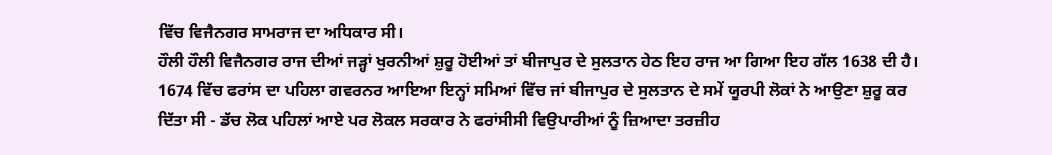ਵਿੱਚ ਵਿਜੈਨਗਰ ਸਾਮਰਾਜ ਦਾ ਅਧਿਕਾਰ ਸੀ।
ਹੌਲੀ ਹੌਲੀ ਵਿਜੈਨਗਰ ਰਾਜ ਦੀਆਂ ਜੜ੍ਹਾਂ ਖੁਰਨੀਆਂ ਸ਼ੁਰੂ ਹੋਈਆਂ ਤਾਂ ਬੀਜਾਪੁਰ ਦੇ ਸੁਲਤਾਨ ਹੇਠ ਇਹ ਰਾਜ ਆ ਗਿਆ ਇਹ ਗੱਲ 1638 ਦੀ ਹੈ। 1674 ਵਿੱਚ ਫਰਾਂਸ ਦਾ ਪਹਿਲਾ ਗਵਰਨਰ ਆਇਆ ਇਨ੍ਹਾਂ ਸਮਿਆਂ ਵਿੱਚ ਜਾਂ ਬੀਜਾਪੁਰ ਦੇ ਸੁਲਤਾਨ ਦੇ ਸਮੇਂ ਯੂਰਪੀ ਲੋਕਾਂ ਨੇ ਆਉਣਾ ਸ਼ੁਰੂ ਕਰ ਦਿੱਤਾ ਸੀ - ਡੱਚ ਲੋਕ ਪਹਿਲਾਂ ਆਏ ਪਰ ਲੋਕਲ ਸਰਕਾਰ ਨੇ ਫਰਾਂਸੀਸੀ ਵਿਉਪਾਰੀਆਂ ਨੂੰ ਜ਼ਿਆਦਾ ਤਰਜ਼ੀਹ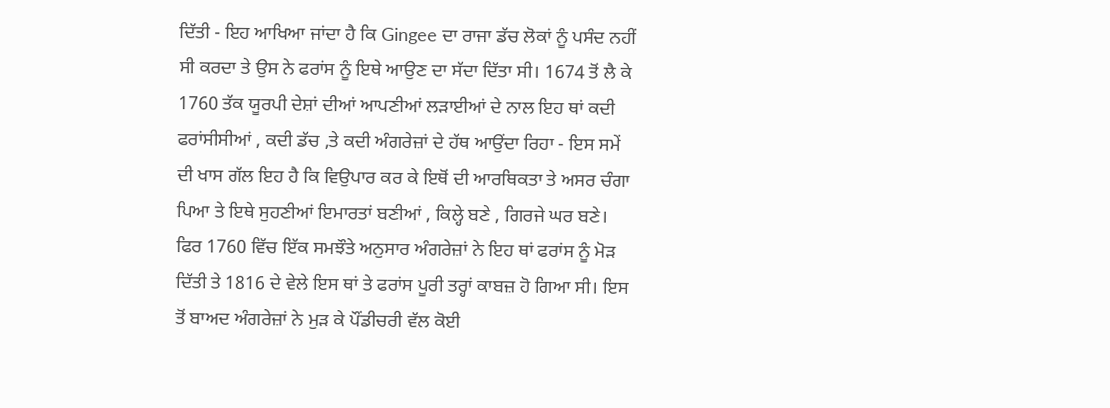ਦਿੱਤੀ - ਇਹ ਆਖਿਆ ਜਾਂਦਾ ਹੈ ਕਿ Gingee ਦਾ ਰਾਜਾ ਡੱਚ ਲੋਕਾਂ ਨੂੰ ਪਸੰਦ ਨਹੀਂ ਸੀ ਕਰਦਾ ਤੇ ਉਸ ਨੇ ਫਰਾਂਸ ਨੂੰ ਇਥੇ ਆਉਣ ਦਾ ਸੱਦਾ ਦਿੱਤਾ ਸੀ। 1674 ਤੋਂ ਲੈ ਕੇ 1760 ਤੱਕ ਯੂਰਪੀ ਦੇਸ਼ਾਂ ਦੀਆਂ ਆਪਣੀਆਂ ਲੜਾਈਆਂ ਦੇ ਨਾਲ ਇਹ ਥਾਂ ਕਦੀ ਫਰਾਂਸੀਸੀਆਂ , ਕਦੀ ਡੱਚ ,ਤੇ ਕਦੀ ਅੰਗਰੇਜ਼ਾਂ ਦੇ ਹੱਥ ਆਉਂਦਾ ਰਿਹਾ - ਇਸ ਸਮੇਂ ਦੀ ਖਾਸ ਗੱਲ ਇਹ ਹੈ ਕਿ ਵਿਉਪਾਰ ਕਰ ਕੇ ਇਥੋਂ ਦੀ ਆਰਥਿਕਤਾ ਤੇ ਅਸਰ ਚੰਗਾ ਪਿਆ ਤੇ ਇਥੇ ਸੁਹਣੀਆਂ ਇਮਾਰਤਾਂ ਬਣੀਆਂ , ਕਿਲ੍ਹੇ ਬਣੇ , ਗਿਰਜੇ ਘਰ ਬਣੇ। ਫਿਰ 1760 ਵਿੱਚ ਇੱਕ ਸਮਝੌਤੇ ਅਨੁਸਾਰ ਅੰਗਰੇਜ਼ਾਂ ਨੇ ਇਹ ਥਾਂ ਫਰਾਂਸ ਨੂੰ ਮੋੜ ਦਿੱਤੀ ਤੇ 1816 ਦੇ ਵੇਲੇ ਇਸ ਥਾਂ ਤੇ ਫਰਾਂਸ ਪੂਰੀ ਤਰ੍ਹਾਂ ਕਾਬਜ਼ ਹੋ ਗਿਆ ਸੀ। ਇਸ ਤੋਂ ਬਾਅਦ ਅੰਗਰੇਜ਼ਾਂ ਨੇ ਮੁੜ ਕੇ ਪੌਂਡੀਚਰੀ ਵੱਲ ਕੋਈ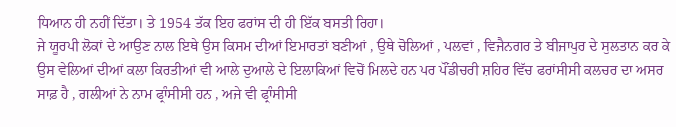ਧਿਆਨ ਹੀ ਨਹੀਂ ਦਿੱਤਾ। ਤੇ 1954 ਤੱਕ ਇਹ ਫਰਾਂਸ ਦੀ ਹੀ ਇੱਕ ਬਸਤੀ ਰਿਹਾ।
ਜੇ ਯੂਰਪੀ ਲੋਕਾਂ ਦੇ ਆਉਣ ਨਾਲ ਇਥੇ ਉਸ ਕਿਸਮ ਦੀਆਂ ਇਮਾਰਤਾਂ ਬਣੀਆਂ , ਉਥੇ ਚੋਲਿਆਂ , ਪਲਵਾਂ , ਵਿਜੈਨਗਰ ਤੇ ਬੀਜਾਪੁਰ ਦੇ ਸੁਲਤਾਨ ਕਰ ਕੇ ਉਸ ਵੇਲਿਆਂ ਦੀਆਂ ਕਲਾ ਕਿਰਤੀਆਂ ਵੀ ਆਲੇ ਦੁਆਲੇ ਦੇ ਇਲਾਕਿਆਂ ਵਿਚੋਂ ਮਿਲਦੇ ਹਨ ਪਰ ਪੌਂਡੀਚਰੀ ਸ਼ਹਿਰ ਵਿੱਚ ਫਰਾਂਸੀਸੀ ਕਲਚਰ ਦਾ ਅਸਰ ਸਾਫ਼ ਹੈ , ਗਲੀਆਂ ਨੇ ਨਾਮ ਫ੍ਰਾੰਸੀਸੀ ਹਨ , ਅਜੇ ਵੀ ਫ੍ਰਾੰਸੀਸੀ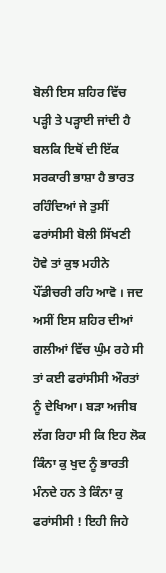ਬੋਲੀ ਇਸ ਸ਼ਹਿਰ ਵਿੱਚ ਪੜ੍ਹੀ ਤੇ ਪੜ੍ਹਾਈ ਜਾਂਦੀ ਹੈ ਬਲਕਿ ਇਥੋਂ ਦੀ ਇੱਕ ਸਰਕਾਰੀ ਭਾਸ਼ਾ ਹੈ ਭਾਰਤ ਰਹਿੰਦਿਆਂ ਜੇ ਤੁਸੀਂ ਫਰਾਂਸੀਸੀ ਬੋਲੀ ਸਿੱਖਣੀ ਹੋਵੇ ਤਾਂ ਕੁਝ ਮਹੀਨੇ ਪੌਂਡੀਚਰੀ ਰਹਿ ਆਵੋ । ਜਦ ਅਸੀਂ ਇਸ ਸ਼ਹਿਰ ਦੀਆਂ ਗਲੀਆਂ ਵਿੱਚ ਘੁੰਮ ਰਹੇ ਸੀ ਤਾਂ ਕਈ ਫਰਾਂਸੀਸੀ ਔਰਤਾਂ ਨੂੰ ਦੇਖਿਆ। ਬੜਾ ਅਜੀਬ ਲੱਗ ਰਿਹਾ ਸੀ ਕਿ ਇਹ ਲੋਕ ਕਿੰਨਾ ਕੁ ਖੁਦ ਨੂੰ ਭਾਰਤੀ ਮੰਨਦੇ ਹਨ ਤੇ ਕਿੰਨਾ ਕੁ ਫਰਾਂਸੀਸੀ ! ਇਹੀ ਜਿਹੇ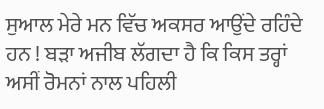ਸੁਆਲ ਮੇਰੇ ਮਨ ਵਿੱਚ ਅਕਸਰ ਆਉਂਦੇ ਰਹਿੰਦੇ ਹਨ ! ਬੜਾ ਅਜੀਬ ਲੱਗਦਾ ਹੈ ਕਿ ਕਿਸ ਤਰ੍ਹਾਂ ਅਸੀਂ ਰੋਮਨਾਂ ਨਾਲ ਪਹਿਲੀ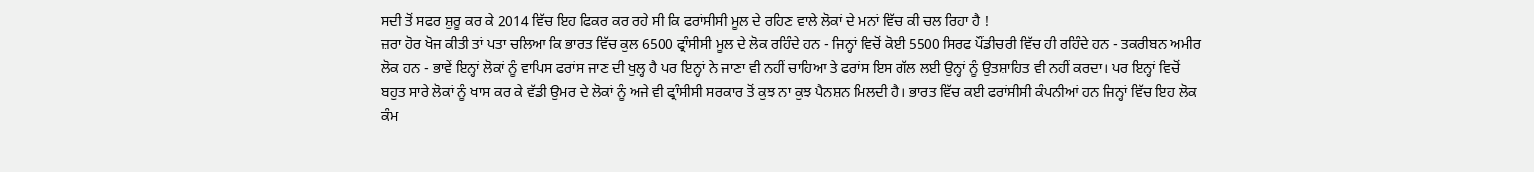ਸਦੀ ਤੋਂ ਸਫਰ ਸ਼ੁਰੂ ਕਰ ਕੇ 2014 ਵਿੱਚ ਇਹ ਫਿਕਰ ਕਰ ਰਹੇ ਸੀ ਕਿ ਫਰਾਂਸੀਸੀ ਮੂਲ ਦੇ ਰਹਿਣ ਵਾਲੇ ਲੋਕਾਂ ਦੇ ਮਨਾਂ ਵਿੱਚ ਕੀ ਚਲ ਰਿਹਾ ਹੈ !
ਜ਼ਰਾ ਹੋਰ ਖੋਜ ਕੀਤੀ ਤਾਂ ਪਤਾ ਚਲਿਆ ਕਿ ਭਾਰਤ ਵਿੱਚ ਕੁਲ 6500 ਫ੍ਰਾੰਸੀਸੀ ਮੂਲ ਦੇ ਲੋਕ ਰਹਿੰਦੇ ਹਨ - ਜਿਨ੍ਹਾਂ ਵਿਚੋਂ ਕੋਈ 5500 ਸਿਰਫ ਪੌਂਡੀਚਰੀ ਵਿੱਚ ਹੀ ਰਹਿੰਦੇ ਹਨ - ਤਕਰੀਬਨ ਅਮੀਰ ਲੋਕ ਹਨ - ਭਾਵੇਂ ਇਨ੍ਹਾਂ ਲੋਕਾਂ ਨੂੰ ਵਾਪਿਸ ਫਰਾਂਸ ਜਾਣ ਦੀ ਖੁਲ੍ਹ ਹੈ ਪਰ ਇਨ੍ਹਾਂ ਨੇ ਜਾਣਾ ਵੀ ਨਹੀਂ ਚਾਹਿਆ ਤੇ ਫਰਾਂਸ ਇਸ ਗੱਲ ਲਈ ਉਨ੍ਹਾਂ ਨੂੰ ਉਤਸ਼ਾਹਿਤ ਵੀ ਨਹੀਂ ਕਰਦਾ। ਪਰ ਇਨ੍ਹਾਂ ਵਿਚੋਂ ਬਹੁਤ ਸਾਰੇ ਲੋਕਾਂ ਨੂੰ ਖਾਸ ਕਰ ਕੇ ਵੱਡੀ ਉਮਰ ਦੇ ਲੋਕਾਂ ਨੂੰ ਅਜੇ ਵੀ ਫ੍ਰਾੰਸੀਸੀ ਸਰਕਾਰ ਤੋਂ ਕੁਝ ਨਾ ਕੁਝ ਪੈਨਸ਼ਨ ਮਿਲਦੀ ਹੈ। ਭਾਰਤ ਵਿੱਚ ਕਈ ਫਰਾਂਸੀਸੀ ਕੰਪਨੀਆਂ ਹਨ ਜਿਨ੍ਹਾਂ ਵਿੱਚ ਇਹ ਲੋਕ ਕੰਮ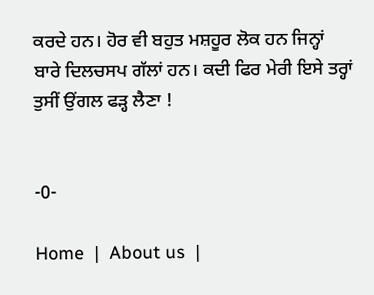ਕਰਦੇ ਹਨ। ਹੋਰ ਵੀ ਬਹੁਤ ਮਸ਼ਹੂਰ ਲੋਕ ਹਨ ਜਿਨ੍ਹਾਂ ਬਾਰੇ ਦਿਲਚਸਪ ਗੱਲਾਂ ਹਨ। ਕਦੀ ਫਿਰ ਮੇਰੀ ਇਸੇ ਤਰ੍ਹਾਂ ਤੁਸੀਂ ਉਂਗਲ ਫੜ੍ਹ ਲੈਣਾ !


-0-

Home  |  About us  |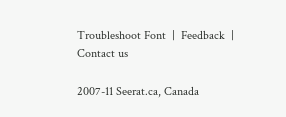Troubleshoot Font  |  Feedback  |  Contact us

2007-11 Seerat.ca, Canada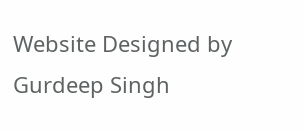Website Designed by Gurdeep Singh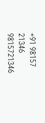+91 98157 21346 9815721346